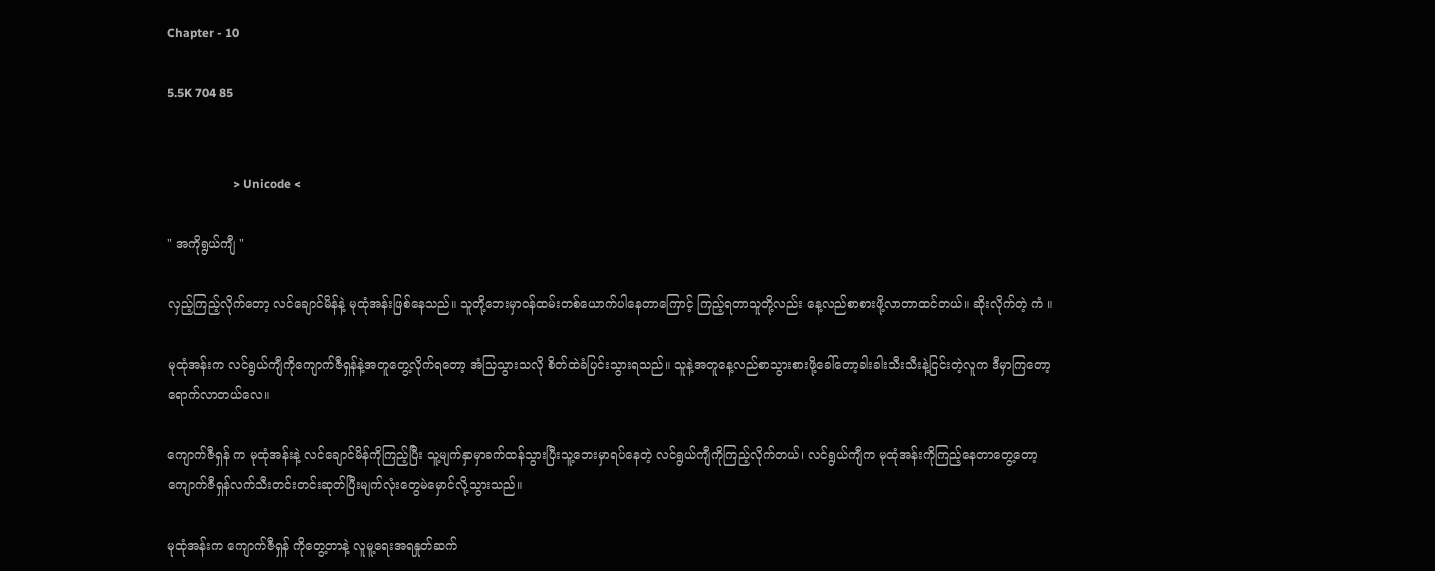Chapter - 10

5.5K 704 85


                      > Unicode <

" အကိုရွယ်ကျီ "

လှည့်ကြည့်လိုက်တော့ လင်ချောင်မိန်နဲ့ မုထုံအန်းဖြစ်နေသည်။ သူတို့ဘေးမှာဝန်ထမ်းတစ်ယောက်ပါနေတာကြောင့် ကြည့်ရတာသူတို့လည်း နေ့လည်စာစားဖို့လာတာထင်တယ်။ ဆိုးလိုက်တဲ့ ကံ ။

မုထုံအန်းက လင်ရွယ်ကျီကိုကျောက်ဇီရှန်နဲ့အတူတွေ့လိုက်ရတော့ အံသြသွားသလို စိတ်ထဲခံပြင်းသွားရသည်။ သူနဲ့အတူနေ့လည်စာသွားစားဖို့ခေါ်တော့ခါးခါးသီးသီးနဲ့ငြင်းတဲ့လူက ဒီမှာကြတော့ ရောက်လာတယ်လေ။

ကျောက်ဇီရှန် က မုထုံအန်းနဲ့ လင်ချောင်မိန်ကိုကြည့်ပြီး သူ့မျက်နှာမှာခက်ထန်သွားပြီးသူ့ဘေးမှာရပ်နေတဲ့ လင်ရွယ်ကျီကိုကြည့်လိုက်တယ်၊ လင်ရွယ်ကျီက မုထုံအန်းကိုကြည့်နေတာတွေ့တော့ ကျောက်ဇီရှန်လက်သီးတင်းတင်းဆုတ်ပြီးမျက်လုံးတွေမဲမှောင်လို့သွားသည်။

မုထုံအန်းက ကျောက်ဇီရှန် ကိုတွေ့တာနဲ့ လူမူ့ရေးအရနှုတ်ဆက်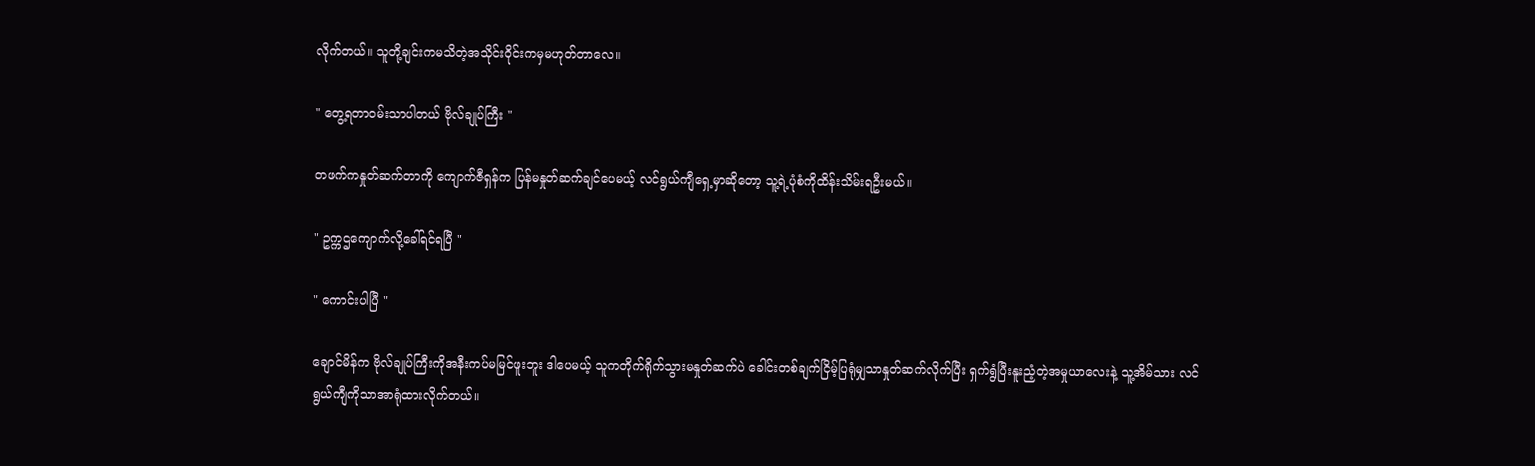လိုက်တယ်။ သူတို့ချင်းကမသိတဲ့အသိုင်းဝိုင်းကမှမဟုတ်တာလေ။

" တွေ့ရတာဝမ်းသာပါတယ် ဗိုလ်ချုပ်ကြီး "

တဖက်ကနှုတ်ဆက်တာကို ကျောက်ဇီရှန်က ပြန်မနှုတ်ဆက်ချင်ပေမယ့် လင်ရွယ်ကျီရှေ့မှာဆိုတော့ သူ့ရဲ့ပုံစံကိုထိန်းသိမ်းရဦးမယ်။

" ဥက္ကဌကျောက်လို့ခေါ်ရင်ရပြီ "

" ကောင်းပါပြီ "

ချောင်မိန်က ဗိုလ်ချုပ်ကြီးကိုအနီးကပ်မမြင်ဖူးဘူး ဒါပေမယ့် သူကတိုက်ရိုက်သွားမနှုတ်ဆက်ပဲ ခေါင်းတစ်ချက်ငြိမ့်ပြရုံမျှသာနှုတ်ဆက်လိုက်ပြီး ရှက်ရွံပြီးနူးညံ့တဲ့အမှုယာလေးနဲ့ သူ့အိမ်သား လင်ရွယ်ကျီကိုသာအာရုံထားလိုက်တယ်။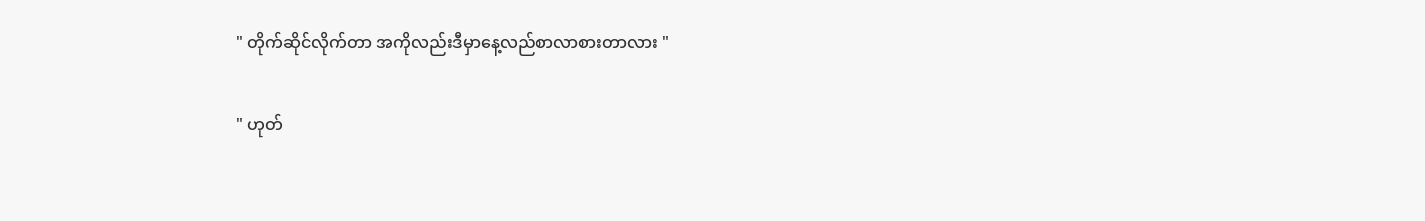" တိုက်ဆိုင်လိုက်တာ အကိုလည်းဒီမှာနေ့လည်စာလာစားတာလား "

" ဟုတ်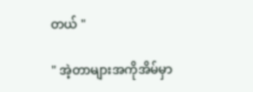တယ် "

" အဲ့တာများအကိုအိမ်မှာ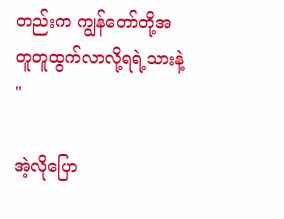တည်းက ကျွန်တော်တို့အတူတူထွက်လာလို့ရရဲ့သားနဲ့ "

အဲ့လိုပြော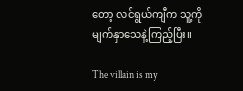တော့ လင်ရွယ်ကျီက သူ့ကိုမျက်နှာသေနဲ့ကြည့်ပြီး။

The villain is my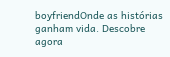boyfriendOnde as histórias ganham vida. Descobre agora